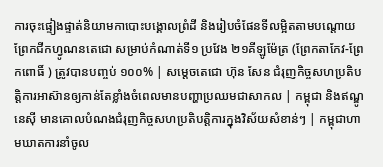ការចុះផ្ទៀងផ្ទាត់និយាមកាបោះបង្គោលព្រំដី និងរៀបចំផែនទីលម្អិតតាមបណ្តោយព្រែកជីកហ្វូណនតេជោ សម្រាប់កំណាត់ទី១ ប្រវែង ២១គីឡូម៉ែត្រ (ព្រែកតាកែវ-ព្រែកពោធិ៍ ) ត្រូវបានបញ្ចប់ ១០០% | សម្តេចតេជោ ហ៊ុន សែន ជំរុញកិច្ចសហប្រតិបត្តិការអាស៊ានឲ្យកាន់តែខ្លាំងចំពេលមានបញ្ហាប្រឈមជាសាកល | កម្ពុជា និងឥណ្ឌូនេស៊ី មានគោលបំណងជំរុញកិច្ចសហប្រតិបត្តិការក្នុងវិស័យសំខាន់ៗ | កម្ពុជាហាមឃាតការនាំចូល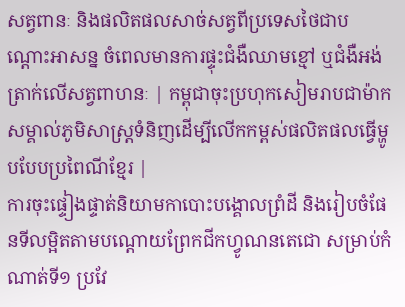សត្វពានៈ និងផលិតផលសាច់សត្វពីប្រទេសថៃជាបណ្ដោះអាសន្ន ចំពេលមានការផ្ទុះជំងឺឈាមខ្មៅ ឬជំងឺអង់ត្រាក់លើសត្វពាហនៈ | កម្ពុជាចុះប្រហុកសៀមរាបជាម៉ាកសម្គាល់ភូមិសាស្ត្រទំនិញដើម្បីលើកកម្ពស់ផលិតផលធ្វើម្ហូបបែបប្រពៃណីខ្មែរ |
ការចុះផ្ទៀងផ្ទាត់និយាមកាបោះបង្គោលព្រំដី និងរៀបចំផែនទីលម្អិតតាមបណ្តោយព្រែកជីកហ្វូណនតេជោ សម្រាប់កំណាត់ទី១ ប្រវែ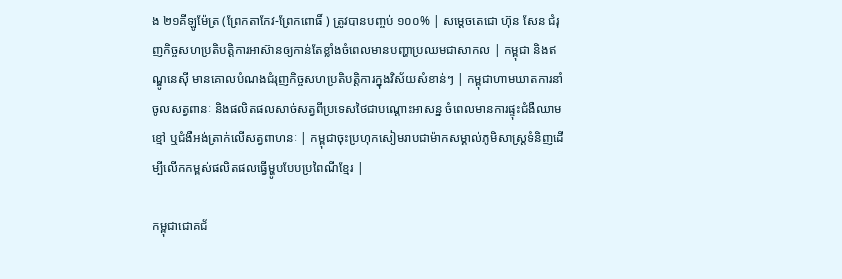ង ២១គីឡូម៉ែត្រ (ព្រែកតាកែវ-ព្រែកពោធិ៍ ) ត្រូវបានបញ្ចប់ ១០០% | សម្តេចតេជោ ហ៊ុន សែន ជំរុញកិច្ចសហប្រតិបត្តិការអាស៊ានឲ្យកាន់តែខ្លាំងចំពេលមានបញ្ហាប្រឈមជាសាកល | កម្ពុជា និងឥណ្ឌូនេស៊ី មានគោលបំណងជំរុញកិច្ចសហប្រតិបត្តិការក្នុងវិស័យសំខាន់ៗ | កម្ពុជាហាមឃាតការនាំចូលសត្វពានៈ និងផលិតផលសាច់សត្វពីប្រទេសថៃជាបណ្ដោះអាសន្ន ចំពេលមានការផ្ទុះជំងឺឈាមខ្មៅ ឬជំងឺអង់ត្រាក់លើសត្វពាហនៈ | កម្ពុជាចុះប្រហុកសៀមរាបជាម៉ាកសម្គាល់ភូមិសាស្ត្រទំនិញដើម្បីលើកកម្ពស់ផលិតផលធ្វើម្ហូបបែបប្រពៃណីខ្មែរ |

កម្ពុជាជោគជ័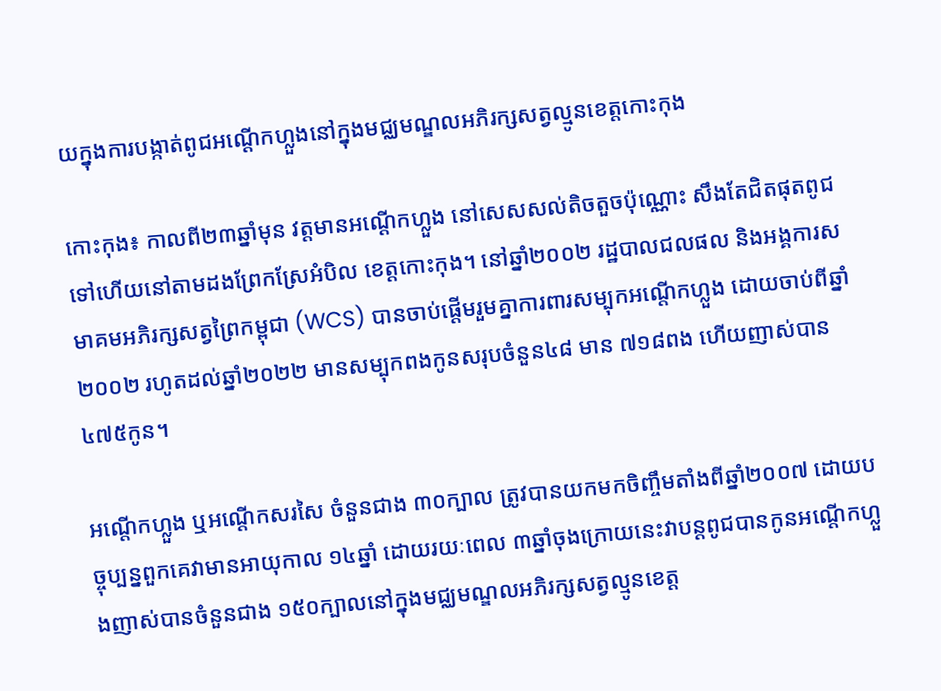យក្នុងការបង្កាត់ពូជអណ្តើកហ្លួងនៅក្នុងមជ្ឈមណ្ឌលអភិរក្សសត្វល្មូនខេត្តកោះកុង

កោះកុង៖ កាលពី២៣ឆ្នាំមុន វត្តមានអណ្តើកហ្លួង នៅសេសសល់តិចតួចប៉ុណ្ណោះ សឹងតែជិតផុតពូជទៅហើយនៅតាមដងព្រែកស្រែអំបិល ខេត្តកោះកុង។ នៅឆ្នាំ២០០២ រដ្ឋបាលជលផល និងអង្គការសមាគមអភិរក្សសត្វព្រៃកម្ពុជា (WCS) បានចាប់ផ្តើមរួមគ្នាការពារសម្បុកអណ្តើកហ្លួង ដោយចាប់ពីឆ្នាំ២០០២ រហូតដល់ឆ្នាំ២០២២ មានសម្បុកពងកូនសរុបចំនួន៤៨ មាន ៧១៨ពង ហើយញាស់បាន ៤៧៥កូន។

អណ្តើកហ្លួង ឬអណ្តើកសរសៃ ចំនួនជាង ៣០ក្បាល ត្រូវបានយកមកចិញ្ចឹមតាំងពីឆ្នាំ២០០៧ ដោយបច្ចុប្បន្នពួកគេវាមានអាយុកាល ១៤ឆ្នាំ ដោយរយៈពេល ៣ឆ្នាំចុងក្រោយនេះវាបន្តពូជបានកូនអណ្តើកហ្លួងញាស់បានចំនួនជាង ១៥០ក្បាលនៅក្នុងមជ្ឈមណ្ឌលអភិរក្សសត្វល្មូនខេត្ត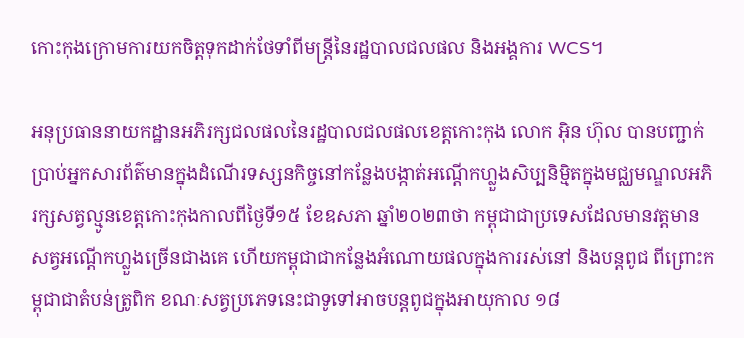កោះកុងក្រោមការយកចិត្តទុកដាក់ថែទាំពីមន្ត្រីនៃរដ្ឋបាលជលផល និងអង្គការ WCS។

អនុប្រធាននាយកដ្ឋានអភិរក្សជលផលនៃរដ្ឋបាលជលផលខេត្តកោះកុង លោក អ៊ិន ហ៊ុល បានបញ្ជាក់ប្រាប់អ្នកសារព័ត៌មានក្នុងដំណើរទស្សនកិច្ចនៅកន្លែងបង្កាត់អណ្តើកហ្លួងសិប្បនិម្មិតក្នុងមជ្ឈមណ្ឌលអភិរក្សសត្វល្មូនខេត្តកោះកុងកាលពីថ្ងៃទី១៥ ខែឧសភា ឆ្នាំ២០២៣ថា កម្ពុជាជាប្រទេសដែលមានវត្តមានសត្វអណ្តើកហ្លួងច្រើនជាងគេ ហើយកម្ពុជាជាកន្លែងអំណោយផលក្នុងការរស់នៅ និងបន្តពូជ ពីព្រោះកម្ពុជាជាតំបន់ត្រូពិក ខណៈសត្វប្រភេទនេះជាទូទៅអាចបន្តពូជក្នុងអាយុកាល ១៨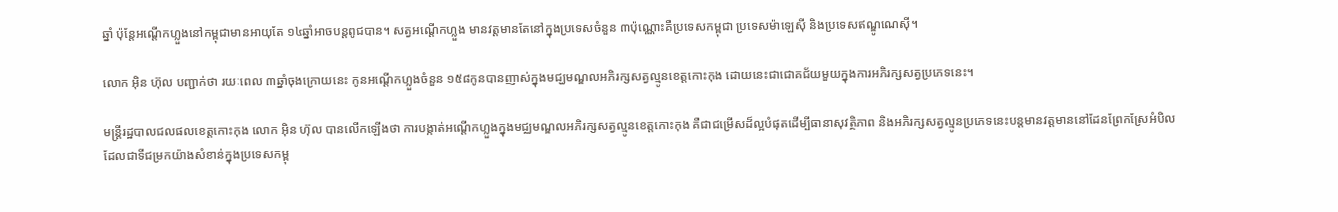ឆ្នាំ ប៉ុន្តែអណ្តើកហ្លួងនៅកម្ពុជាមានអាយុតែ ១៤ឆ្នាំអាចបន្តពូជបាន។ សត្វអណ្តើកហ្លួង មានវត្តមានតែនៅក្នុងប្រទេសចំនួន ៣ប៉ុណ្ណោះគឺប្រទេសកម្ពុជា ប្រទេសម៉ាឡេស៊ី និងប្រទេសឥណ្ឌូណេស៊ី។

លោក អ៊ិន ហ៊ុល បញ្ជាក់ថា រយៈពេល ៣ឆ្នាំចុងក្រោយនេះ កូនអណ្តើកហ្លួងចំនួន ១៥៨កូនបានញាស់ក្នុងមជ្ឃមណ្ឌលអភិរក្សសត្វល្មូនខេត្តកោះកុង ដោយនេះជាជោគជ័យមួយក្នុងការអភិរក្សសត្វប្រភេទនេះ។

មន្ត្រីរដ្ឋបាលជលផលខេត្តកោះកុង លោក អ៊ិន ហ៊ុល បានលើកឡើងថា ការបង្កាត់អណ្តើកហ្លួងក្នុងមជ្ឈមណ្ឌលអភិរក្សសត្វល្មូនខេត្តកោះកុង គឺជាជម្រើសដ៏ល្អបំផុតដើម្បីធានាសុវត្ថិភាព និងអភិរក្សសត្វល្មូនប្រភេទនេះបន្តមានវត្តមាននៅដែនព្រែកស្រែអំបិលដែលជាទីជម្រកយ៉ាងសំខាន់ក្នុងប្រទេសកម្ពុ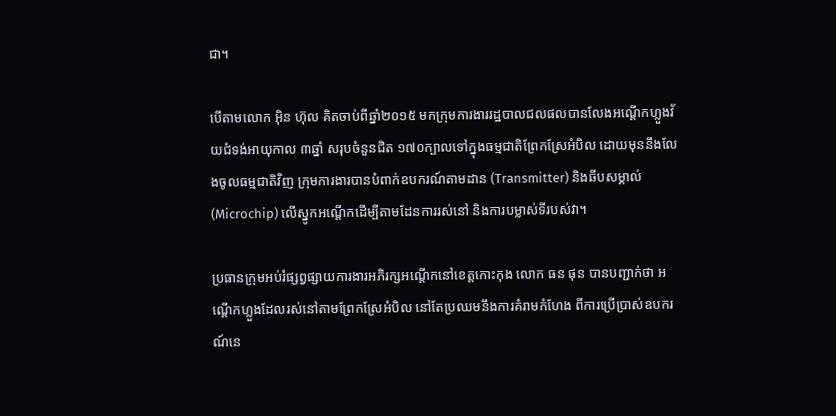ជា។

បើតាមលោក អ៊ិន ហ៊ុល គិតចាប់ពីឆ្នាំ២០១៥ មកក្រុមការងាររដ្ឋបាលជលផលបានលែងអណ្តើកហ្លួងវ័យជំទង់អាយុកាល ៣ឆ្នាំ សរុបចំនួនជិត ១៧០ក្បាលទៅក្នុងធម្មជាតិព្រែកស្រែអំបិល ដោយមុននឹងលែងចូលធម្មជាតិវិញ ក្រុមការងារបានបំពាក់ឧបករណ៍តាមដាន (Transmitter) និងឆីបសម្គាល់ (Microchip) លើស្នូកអណ្តើកដើម្បីតាមដែនការរស់នៅ និងការបម្លាស់ទីរបស់វា។

ប្រធានក្រុមអប់រំផ្សព្វផ្សាយការងារអភិរក្សអណ្តើកនៅខេត្តកោះកុង លោក ធន ផុន បានបញ្ជាក់ថា អណ្តើកហ្លួងដែលរស់នៅតាមព្រែកស្រែអំបិល នៅតែប្រឈមនឹងការគំរាមកំហែង ពីការប្រើប្រាស់ឧបករណ៍នេ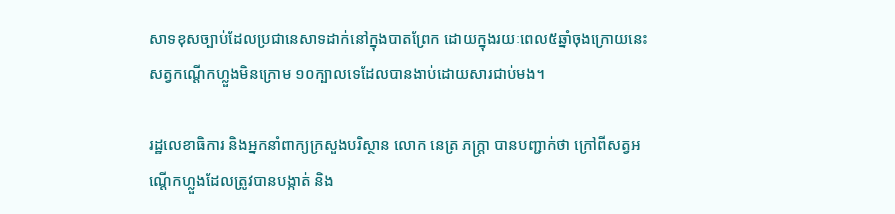សាទខុសច្បាប់ដែលប្រជានេសាទដាក់នៅក្នុងបាតព្រែក ដោយក្នុងរយៈពេល៥ឆ្នាំចុងក្រោយនេះសត្វកណ្តើកហ្លួងមិនក្រោម ១០ក្បាលទេដែលបានងាប់ដោយសារជាប់មង។

រដ្ឋលេខាធិការ និងអ្នកនាំពាក្យក្រសួងបរិស្ថាន លោក នេត្រ ភក្ត្រា បានបញ្ជាក់ថា ក្រៅពីសត្វអណ្តើកហ្លួងដែលត្រូវបានបង្កាត់ និង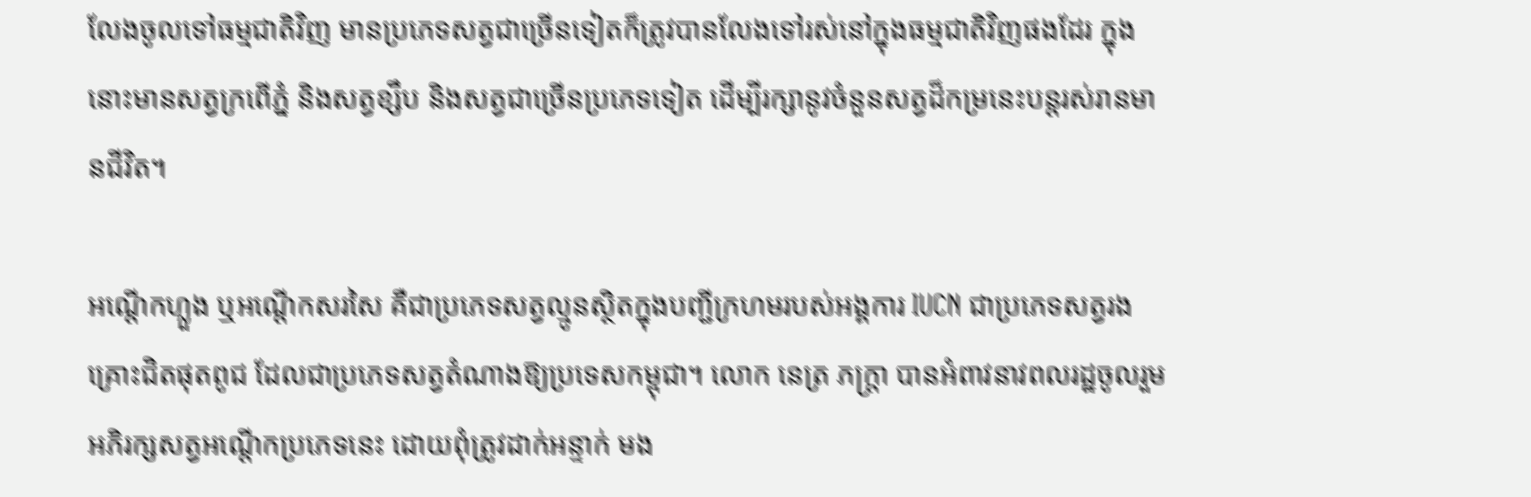លែងចូលទៅធម្មជាតិវិញ មានប្រភេទសត្វជាច្រើនទៀតក៏ត្រូវបានលែងទៅរស់នៅក្នុងធម្មជាតិវិញផងដែរ ក្នុងនោះមានសត្វក្រពើភ្នំ និងសត្វខ្សឹប និងសត្វជាច្រើនប្រភេទទៀត ដើម្បីរក្សានូវចំនួនសត្វដ៏កម្រនេះបន្តរស់រានមានជីវិត។

អណ្តើកហ្លួង ឬអណ្តើកសរសៃ គឺជាប្រភេទសត្វល្មូនស្ថិតក្នុងបញ្ជីក្រហមរបស់អង្គការ IUCN ជាប្រភេទសត្វរងគ្រោះជិតផុតពូជ ដែលជាប្រភេទសត្វតំណាងឱ្យប្រទេសកម្ពុជា។ លោក នេត្រ ភក្ត្រា បានអំពាវនាវពលរដ្ឋចូលរួមអភិរក្សសត្វអណ្តើកប្រភេទនេះ ដោយពុំត្រូវដាក់អន្ទាក់ មង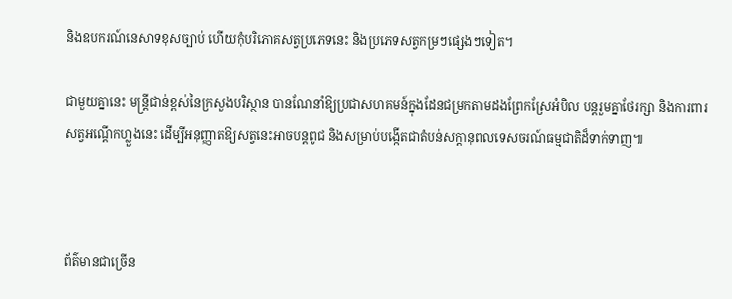និងឧបករណ៍នេសាទខុសច្បាប់ ហើយកុំបរិភោគសត្វប្រភេទនេះ និងប្រភេទសត្វកម្រៗផ្សេងៗទៀត។

ជាមួយគ្នានេះ មន្ត្រីជាន់ខ្ពស់នៃក្រសួងបរិស្ថាន បានណែនាំឱ្យប្រជាសហគមន៍ក្នុងដែនជម្រកតាមដងព្រែកស្រែអំបិល បន្តរួមគ្នាថែរក្សា និងការពារសត្វអណ្តើកហ្លួងនេះ ដើម្បីអនុញ្ញាតឱ្យសត្វនេះអាចបន្តពូជ និងសម្រាប់បង្កើតជាតំបន់សក្តានុពលទេសចរណ៍ធម្មជាតិដ៏ទាក់ទាញ៕



ព័ត៌មានជាច្រើន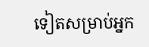ទៀតសម្រាប់អ្នក